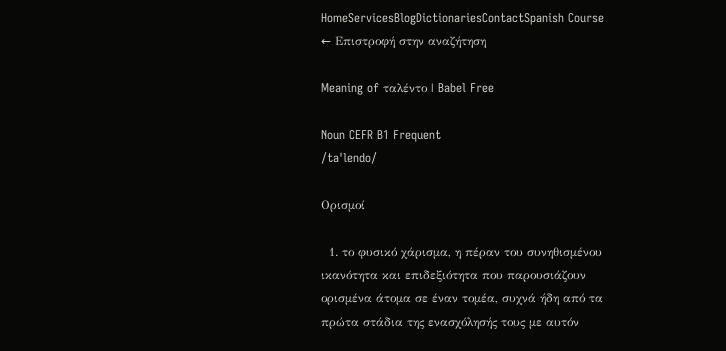HomeServicesBlogDictionariesContactSpanish Course
← Επιστροφή στην αναζήτηση

Meaning of ταλέντο | Babel Free

Noun CEFR B1 Frequent
/taˈlendo/

Ορισμοί

  1. το φυσικό χάρισμα, η πέραν του συνηθισμένου ικανότητα και επιδεξιότητα που παρουσιάζουν ορισμένα άτομα σε έναν τομέα, συχνά ήδη από τα πρώτα στάδια της ενασχόλησής τους με αυτόν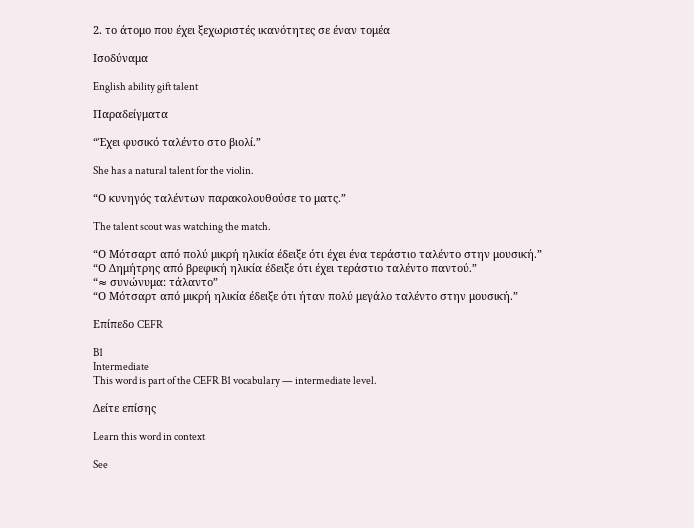2. το άτομο που έχει ξεχωριστές ικανότητες σε έναν τομέα

Ισοδύναμα

English ability gift talent

Παραδείγματα

“Έχει φυσικό ταλέντο στο βιολί.”

She has a natural talent for the violin.

“Ο κυνηγός ταλέντων παρακολουθούσε το ματς.”

The talent scout was watching the match.

“Ο Μότσαρτ από πολύ μικρή ηλικία έδειξε ότι έχει ένα τεράστιο ταλέντο στην μουσική.”
“Ο Δημήτρης από βρεφική ηλικία έδειξε ότι έχει τεράστιο ταλέντο παντού.”
“≈ συνώνυμα: τάλαντο”
“Ο Μότσαρτ από μικρή ηλικία έδειξε ότι ήταν πολύ μεγάλο ταλέντο στην μουσική.”

Επίπεδο CEFR

B1
Intermediate
This word is part of the CEFR B1 vocabulary — intermediate level.

Δείτε επίσης

Learn this word in context

See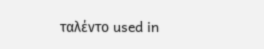ταλέντο used in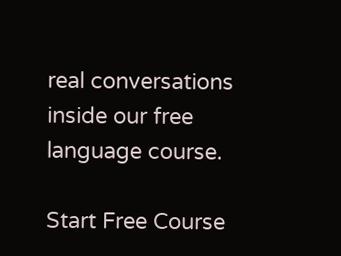real conversations inside our free language course.

Start Free Course